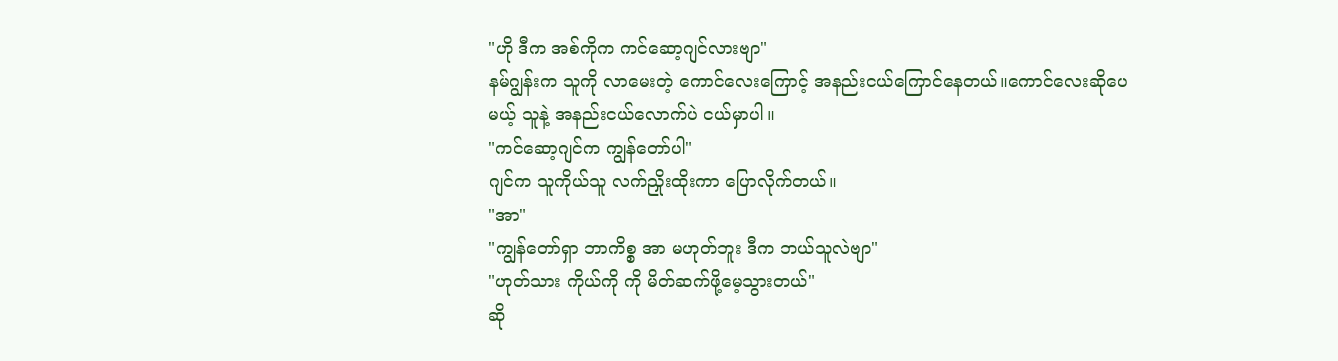"ဟို ဒီက အစ်ကိုက ကင်ဆော့ဂျင်လားဗျာ"
နမ်ဂျွန်းက သူကို လာမေးတဲ့ ကောင်လေးကြောင့် အနည်းငယ်ကြောင်နေတယ်။ကောင်လေးဆိုပေမယ့် သူနဲ့ အနည်းငယ်လောက်ပဲ ငယ်မှာပါ။
"ကင်ဆော့ဂျင်က ကျွန်တော်ပါ"
ဂျင်က သူကိုယ်သူ လက်ညှိုးထိုးကာ ပြောလိုက်တယ်။
"အာ"
"ကျွန်တော်ရှာ ဘာကိစ္စ အာ မဟုတ်ဘူး ဒီက ဘယ်သူလဲဗျာ"
"ဟုတ်သား ကိုယ်ကို ကို မိတ်ဆက်ဖို့မေ့သွားတယ်"
ဆို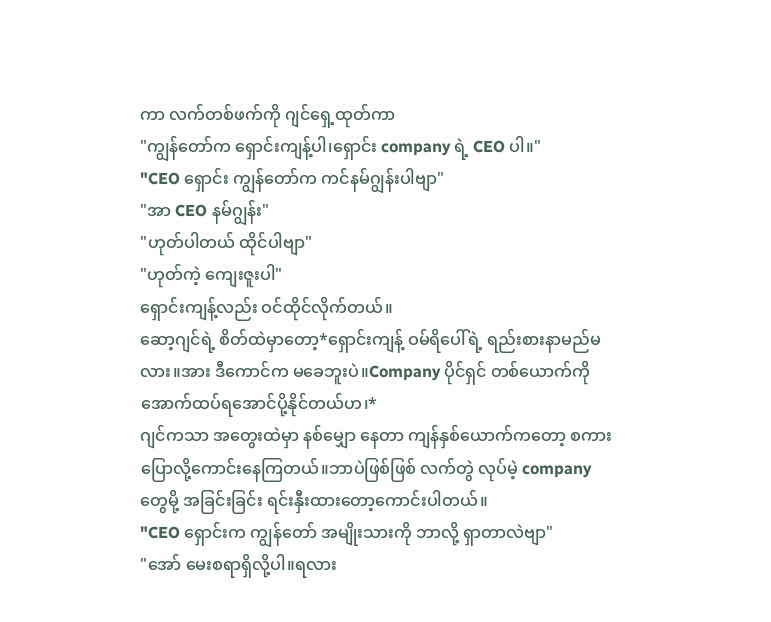ကာ လက်တစ်ဖက်ကို ဂျင်ရှေ့ထုတ်ကာ
"ကျွန်တော်က ရှောင်းကျန့်ပါ၊ရှောင်း company ရဲ့ CEO ပါ။"
"CEO ရှောင်း ကျွန်တော်က ကင်နမ်ဂျွန်းပါဗျာ"
"အာ CEO နမ်ဂျွန်း"
"ဟုတ်ပါတယ် ထိုင်ပါဗျာ"
"ဟုတ်ကဲ့ ကျေးဇူးပါ"
ရှောင်းကျန့်လည်း ဝင်ထိုင်လိုက်တယ်။
ဆော့ဂျင်ရဲ့ စိတ်ထဲမှာတော့*ရှောင်းကျန့် ဝမ်ရိပေါ်ရဲ့ ရည်းစားနာမည်မလား။အား ဒီကောင်က မခေဘူးပဲ။Company ပိုင်ရှင် တစ်ယောက်ကို အောက်ထပ်ရအောင်ပို့နိုင်တယ်ဟ၊*
ဂျင်ကသာ အတွေးထဲမှာ နစ်မျှော နေတာ ကျန်နှစ်ယောက်ကတော့ စကားပြောလို့ကောင်းနေကြတယ်။ဘာပဲဖြစ်ဖြစ် လက်တွဲ လုပ်မဲ့ company တွေမို့ အခြင်းခြင်း ရင်းနှီးထားတော့ကောင်းပါတယ်။
"CEO ရှောင်းက ကျွန်တော် အမျိုးသားကို ဘာလို့ ရှာတာလဲဗျာ"
"အော် မေးစရာရှိလို့ပါ။ရလား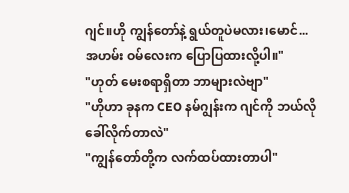ဂျင်။ဟို ကျွန်တော်နဲ့ ရွယ်တူပဲမလား၊မောင်...အဟမ်း ဝမ်လေးက ပြောပြထားလို့ပါ။"
"ဟုတ် မေးစရာရှိတာ ဘာများလဲဗျာ"
"ဟိုဟာ ခုနက CEO နမ်ဂျွန်းက ဂျင်ကို ဘယ်လိုခေါ်လိုက်တာလဲ"
"ကျွန်တော်တို့က လက်ထပ်ထားတာပါ"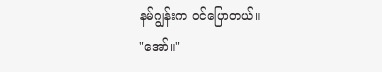နမ်ဂျွန်းက ဝင်ပြောတယ်။
"အော်။"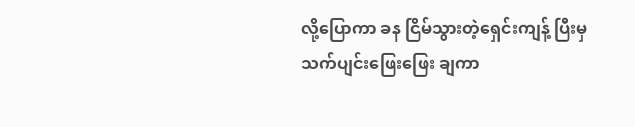လို့ပြောကာ ခန ငြိမ်သွားတဲ့ရှေင်းကျန့် ပြီးမှ သက်ပျင်းဖြေးဖြေး ချကာ